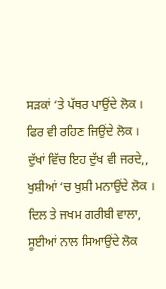ਸੜਕਾਂ ‘ਤੇ ਪੱਥਰ ਪਾਉਂਦੇ ਲੋਕ ।
ਫਿਰ ਵੀ ਰਹਿਣ ਜਿਉਂਦੇ ਲੋਕ ।
ਦੁੱਖਾਂ ਵਿੱਚ ਇਹ ਦੁੱਖ ਵੀ ਜਰਦੇ,,
ਖੁਸ਼ੀਆਂ ‘ਚ ਖੁਸ਼ੀ ਮਨਾਉਂਦੇ ਲੋਕ ।
ਦਿਲ ਤੇ ਜਖਮ ਗਰੀਬੀ ਵਾਲਾ,
ਸੂਈਆਂ ਨਾਲ ਸਿਆਉਂਦੇ ਲੋਕ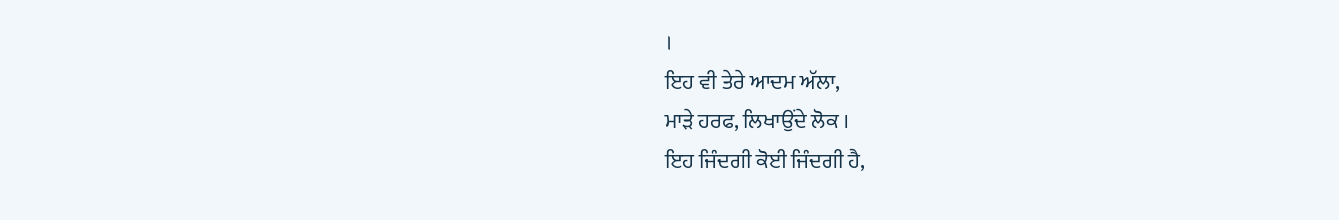।
ਇਹ ਵੀ ਤੇਰੇ ਆਦਮ ਅੱਲਾ,
ਮਾੜੇ ਹਰਫ, ਲਿਖਾਉਂਦੇ ਲੋਕ ।
ਇਹ ਜਿੰਦਗੀ ਕੋਈ ਜਿੰਦਗੀ ਹੈ,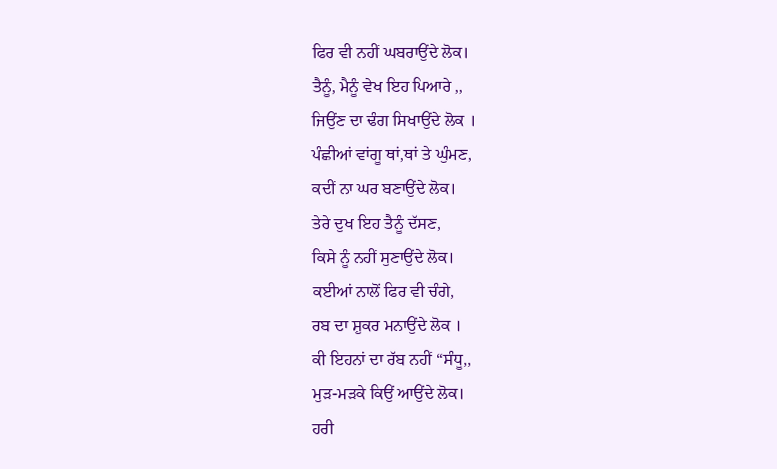ਫਿਰ ਵੀ ਨਹੀਂ ਘਬਰਾਉਂਦੇ ਲੋਕ।
ਤੈਨੂੰ, ਮੈਨੂੰ ਵੇਖ ਇਹ ਪਿਆਰੇ ,,
ਜਿਉਂਣ ਦਾ ਢੰਗ ਸਿਖਾਉਂਦੇ ਲੋਕ ।
ਪੰਛੀਆਂ ਵਾਂਗੂ ਥਾਂ,ਥਾਂ ਤੇ ਘੁੰਮਣ,
ਕਦੀਂ ਨਾ ਘਰ ਬਣਾਉਂਦੇ ਲੋਕ।
ਤੇਰੇ ਦੁਖ ਇਹ ਤੈਨੂੰ ਦੱਸਣ,
ਕਿਸੇ ਨੂੰ ਨਹੀਂ ਸੁਣਾਉਂਦੇ ਲੋਕ।
ਕਈਆਂ ਨਾਲੋਂ ਫਿਰ ਵੀ ਚੰਗੇ,
ਰਬ ਦਾ ਸ਼ੁਕਰ ਮਨਾਉਂਦੇ ਲੋਕ ।
ਕੀ ਇਹਨਾਂ ਦਾ ਰੱਬ ਨਹੀਂ “ਸੰਧੂ,,
ਮੁੜ-ਮੜਕੇ ਕਿਉਂ ਆਉਂਦੇ ਲੋਕ।
ਹਰੀ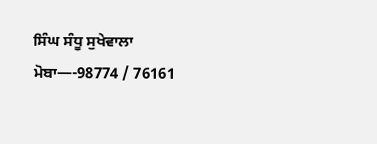ਸਿੰਘ ਸੰਧੂ ਸੁਖੇਵਾਲਾ
ਮੋਬਾ—-98774 / 76161